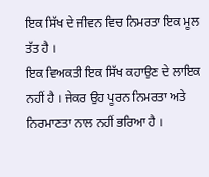ਇਕ ਸਿੱਖ ਦੇ ਜੀਵਨ ਵਿਚ ਨਿਮਰਤਾ ਇਕ ਮੂਲ ਤੱਤ ਹੈ ।
ਇਕ ਵਿਅਕਤੀ ਇਕ ਸਿੱਖ ਕਹਾਉਣ ਦੇ ਲਾਇਕ ਨਹੀਂ ਹੈ । ਜੇਕਰ ਉਹ ਪੂਰਨ ਨਿਮਰਤਾ ਅਤੇ ਨਿਰਮਾਣਤਾ ਨਾਲ ਨਹੀਂ ਭਰਿਆ ਹੈ ।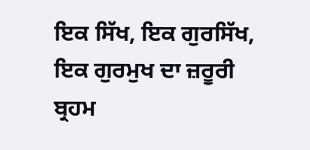ਇਕ ਸਿੱਖ, ਇਕ ਗੁਰਸਿੱਖ, ਇਕ ਗੁਰਮੁਖ ਦਾ ਜ਼ਰੂਰੀ ਬ੍ਰਹਮ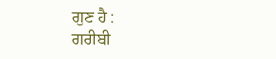ਗੁਣ ਹੈ :
ਗਰੀਬੀ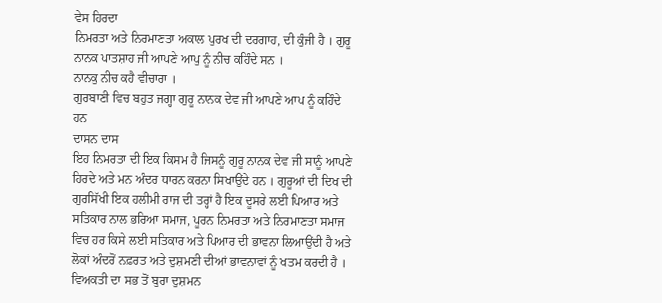ਵੇਸ ਹਿਰਦਾ
ਨਿਮਰਤਾ ਅਤੇ ਨਿਰਮਾਣਤਾ ਅਕਾਲ ਪੁਰਖ ਦੀ ਦਰਗਾਹ, ਦੀ ਕੁੰਜੀ ਹੈ । ਗੁਰੂ ਨਾਨਕ ਪਾਤਸ਼ਾਹ ਜੀ ਆਪਣੇ ਆਪੁ ਨੂੰ ਨੀਚ ਕਹਿੰਦੇ ਸਨ ।
ਨਾਨਕੁ ਨੀਚ ਕਹੈ ਵੀਚਾਰਾ ।
ਗੁਰਬਾਣੀ ਵਿਚ ਬਹੁਤ ਜਗ੍ਹਾ ਗੁਰੂ ਨਾਨਕ ਦੇਵ ਜੀ ਆਪਣੇ ਆਪ ਨੂੰ ਕਹਿੰਦੇ ਹਨ
ਦਾਸਨ ਦਾਸ
ਇਹ ਨਿਮਰਤਾ ਦੀ ਇਕ ਕਿਸਮ ਹੈ ਜਿਸਨੂੰ ਗੁਰੂ ਨਾਨਕ ਦੇਵ ਜੀ ਸਾਨੂੰ ਆਪਣੇ ਹਿਰਦੇ ਅਤੇ ਮਨ ਅੰਦਰ ਧਾਰਨ ਕਰਨਾ ਸਿਖਾਉਂਦੇ ਹਨ । ਗੁਰੂਆਂ ਦੀ ਦਿਖ ਦੀ ਗੁਰਸਿੱਖੀ ਇਕ ਹਲੀਮੀ ਰਾਜ ਦੀ ਤਰ੍ਹਾਂ ਹੈ ਇਕ ਦੂਸਰੇ ਲਈ ਪਿਆਰ ਅਤੇ ਸਤਿਕਾਰ ਨਾਲ ਭਰਿਆ ਸਮਾਜ, ਪੂਰਨ ਨਿਮਰਤਾ ਅਤੇ ਨਿਰਮਾਣਤਾ ਸਮਾਜ ਵਿਚ ਹਰ ਕਿਸੇ ਲਈ ਸਤਿਕਾਰ ਅਤੇ ਪਿਆਰ ਦੀ ਭਾਵਨਾ ਲਿਆਉਂਦੀ ਹੈ ਅਤੇ ਲੋਕਾਂ ਅੰਦਰੋਂ ਨਫ਼ਰਤ ਅਤੇ ਦੁਸ਼ਮਣੀ ਦੀਆਂ ਭਾਵਨਾਵਾਂ ਨੂੰ ਖਤਮ ਕਰਦੀ ਹੈ ।
ਵਿਅਕਤੀ ਦਾ ਸਭ ਤੋਂ ਬੁਰਾ ਦੁਸ਼ਮਨ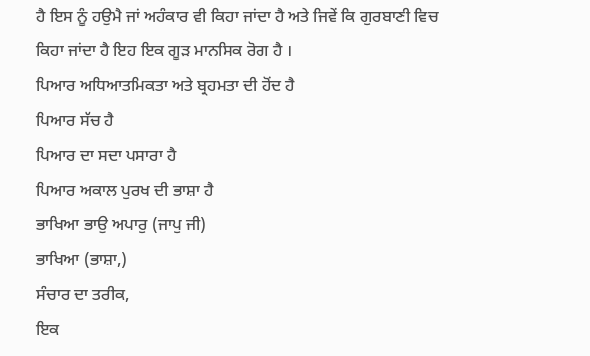ਹੈ ਇਸ ਨੂੰ ਹਉਮੈ ਜਾਂ ਅਹੰਕਾਰ ਵੀ ਕਿਹਾ ਜਾਂਦਾ ਹੈ ਅਤੇ ਜਿਵੇਂ ਕਿ ਗੁਰਬਾਣੀ ਵਿਚ ਕਿਹਾ ਜਾਂਦਾ ਹੈ ਇਹ ਇਕ ਗੂੜ ਮਾਨਸਿਕ ਰੋਗ ਹੈ ।
ਪਿਆਰ ਅਧਿਆਤਮਿਕਤਾ ਅਤੇ ਬ੍ਰਹਮਤਾ ਦੀ ਹੋਂਦ ਹੈ
ਪਿਆਰ ਸੱਚ ਹੈ
ਪਿਆਰ ਦਾ ਸਦਾ ਪਸਾਰਾ ਹੈ
ਪਿਆਰ ਅਕਾਲ ਪੁਰਖ ਦੀ ਭਾਸ਼ਾ ਹੈ
ਭਾਖਿਆ ਭਾਉ ਅਪਾਰੁ (ਜਾਪੁ ਜੀ)
ਭਾਖਿਆ (ਭਾਸ਼ਾ,)
ਸੰਚਾਰ ਦਾ ਤਰੀਕ,
ਇਕ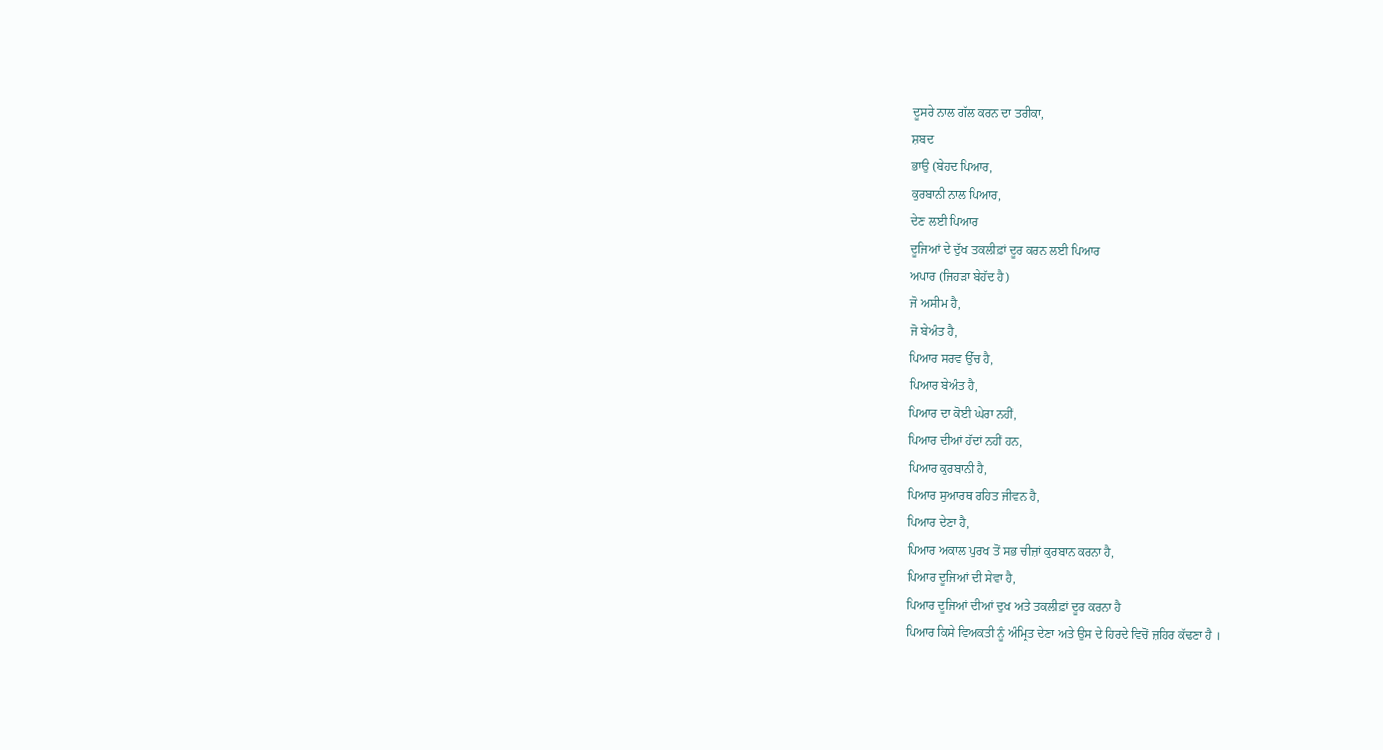ਦੂਸਰੇ ਨਾਲ ਗੱਲ ਕਰਨ ਦਾ ਤਰੀਕਾ,
ਸ਼ਬਦ
ਭਾਉ (ਬੇਹਦ ਪਿਆਰ,
ਕੁਰਬਾਨੀ ਨਾਲ ਪਿਆਰ,
ਦੇਣ ਲਈ ਪਿਆਰ
ਦੂਜਿਆਂ ਦੇ ਦੁੱਖ ਤਕਲੀਫ਼ਾਂ ਦੂਰ ਕਰਨ ਲਈ ਪਿਆਰ
ਅਪਾਰ (ਜਿਹੜਾ ਬੇਹੱਦ ਹੈ)
ਜੋ ਅਸੀਮ ਹੈ,
ਜੋ ਬੇਅੰਤ ਹੈ,
ਪਿਆਰ ਸਰਵ ਉੱਚ ਹੈ,
ਪਿਆਰ ਬੇਅੰਤ ਹੈ,
ਪਿਆਰ ਦਾ ਕੋਈ ਘੇਰਾ ਨਹੀਂ,
ਪਿਆਰ ਦੀਆਂ ਹੱਦਾਂ ਨਹੀਂ ਹਨ,
ਪਿਆਰ ਕੁਰਬਾਨੀ ਹੈ,
ਪਿਆਰ ਸੁਆਰਥ ਰਹਿਤ ਜੀਵਨ ਹੈ,
ਪਿਆਰ ਦੇਣਾ ਹੈ,
ਪਿਆਰ ਅਕਾਲ ਪੁਰਖ ਤੋਂ ਸਭ ਚੀਜ਼ਾਂ ਕੁਰਬਾਨ ਕਰਨਾ ਹੈ,
ਪਿਆਰ ਦੂਜਿਆਂ ਦੀ ਸੇਵਾ ਹੈ,
ਪਿਆਰ ਦੂਜਿਆਂ ਦੀਆਂ ਦੁਖ ਅਤੇ ਤਕਲੀਫ਼ਾਂ ਦੂਰ ਕਰਨਾ ਹੈ
ਪਿਆਰ ਕਿਸੇ ਵਿਅਕਤੀ ਨੂੰ ਅੰਮ੍ਰਿਤ ਦੇਣਾ ਅਤੇ ਉਸ ਦੇ ਹਿਰਦੇ ਵਿਚੋਂ ਜ਼ਹਿਰ ਕੱਢਣਾ ਹੈ ।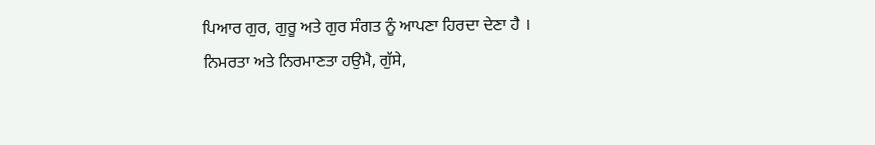ਪਿਆਰ ਗੁਰ, ਗੁਰੂ ਅਤੇ ਗੁਰ ਸੰਗਤ ਨੂੰ ਆਪਣਾ ਹਿਰਦਾ ਦੇਣਾ ਹੈ ।
ਨਿਮਰਤਾ ਅਤੇ ਨਿਰਮਾਣਤਾ ਹਉਮੈ, ਗੁੱਸੇ,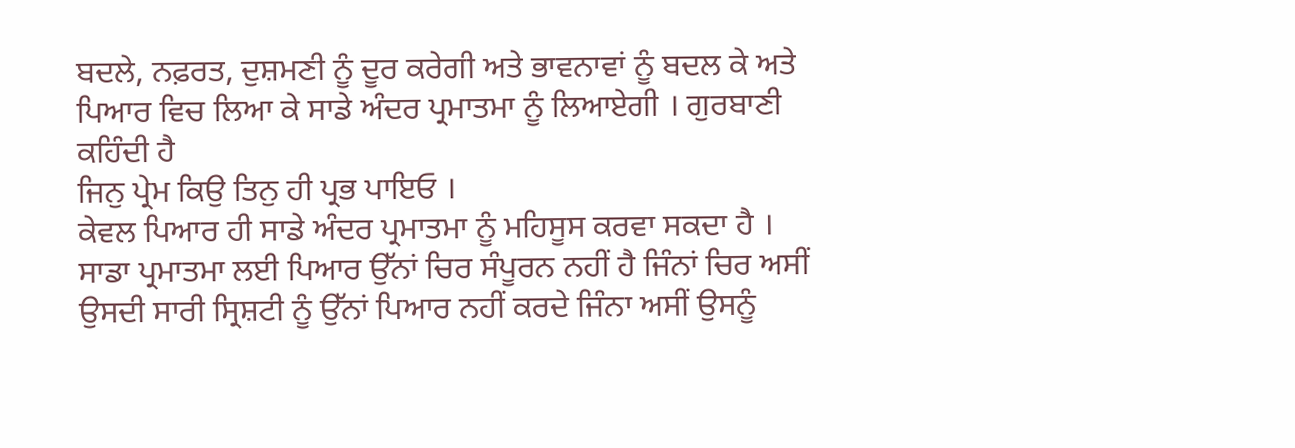ਬਦਲੇ, ਨਫ਼ਰਤ, ਦੁਸ਼ਮਣੀ ਨੂੰ ਦੂਰ ਕਰੇਗੀ ਅਤੇ ਭਾਵਨਾਵਾਂ ਨੂੰ ਬਦਲ ਕੇ ਅਤੇ ਪਿਆਰ ਵਿਚ ਲਿਆ ਕੇ ਸਾਡੇ ਅੰਦਰ ਪ੍ਰਮਾਤਮਾ ਨੂੰ ਲਿਆਏਗੀ । ਗੁਰਬਾਣੀ ਕਹਿੰਦੀ ਹੈ
ਜਿਨੁ ਪ੍ਰੇਮ ਕਿਉ ਤਿਨੁ ਹੀ ਪ੍ਰਭ ਪਾਇਓ ।
ਕੇਵਲ ਪਿਆਰ ਹੀ ਸਾਡੇ ਅੰਦਰ ਪ੍ਰਮਾਤਮਾ ਨੂੰ ਮਹਿਸੂਸ ਕਰਵਾ ਸਕਦਾ ਹੈ । ਸਾਡਾ ਪ੍ਰਮਾਤਮਾ ਲਈ ਪਿਆਰ ਉੱਨਾਂ ਚਿਰ ਸੰਪੂਰਨ ਨਹੀਂ ਹੈ ਜਿੰਨਾਂ ਚਿਰ ਅਸੀਂ ਉਸਦੀ ਸਾਰੀ ਸ੍ਰਿਸ਼ਟੀ ਨੂੰ ਉੱਨਾਂ ਪਿਆਰ ਨਹੀਂ ਕਰਦੇ ਜਿੰਨਾ ਅਸੀਂ ਉਸਨੂੰ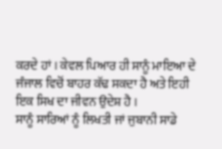ਕਰਦੇ ਹਾਂ । ਕੇਵਲ ਪਿਆਰ ਹੀ ਸਾਨੂੰ ਮਾਇਆ ਦੇ ਜੰਜਾਲ ਵਿਚੋਂ ਬਾਹਰ ਕੱਢ ਸਕਦਾ ਹੈ ਅਤੇ ਇਹੀ ਇਕ ਸਿਖ ਦਾ ਜੀਵਨ ਉਦੇਸ਼ ਹੈ ।
ਸਾਨੂੰ ਸਾਰਿਆਂ ਨੂੰ ਲਿਖਤੀ ਜਾਂ ਜੁਬਾਨੀ ਸਾਡੇ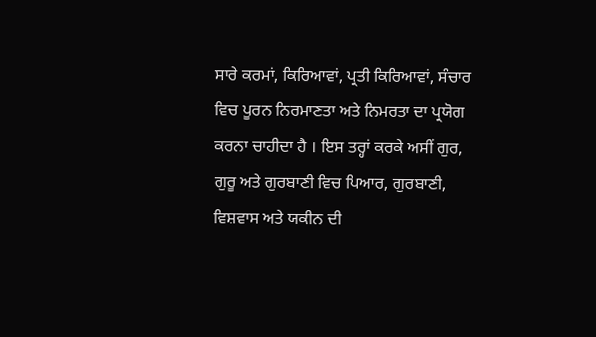ਸਾਰੇ ਕਰਮਾਂ, ਕਿਰਿਆਵਾਂ, ਪ੍ਰਤੀ ਕਿਰਿਆਵਾਂ, ਸੰਚਾਰ ਵਿਚ ਪੂਰਨ ਨਿਰਮਾਣਤਾ ਅਤੇ ਨਿਮਰਤਾ ਦਾ ਪ੍ਰਯੋਗ ਕਰਨਾ ਚਾਹੀਦਾ ਹੈ । ਇਸ ਤਰ੍ਹਾਂ ਕਰਕੇ ਅਸੀਂ ਗੁਰ, ਗੁਰੂ ਅਤੇ ਗੁਰਬਾਣੀ ਵਿਚ ਪਿਆਰ, ਗੁਰਬਾਣੀ, ਵਿਸ਼ਵਾਸ ਅਤੇ ਯਕੀਨ ਦੀ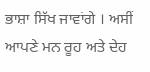ਭਾਸ਼ਾ ਸਿੱਖ ਜਾਵਾਂਗੇ । ਅਸੀਂ ਆਪਣੇ ਮਨ ਰੂਹ ਅਤੇ ਦੇਹ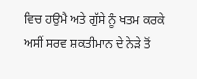ਵਿਚ ਹਉਮੈ ਅਤੇ ਗੁੱਸੇ ਨੂੰ ਖਤਮ ਕਰਕੇ ਅਸੀਂ ਸਰਵ ਸ਼ਕਤੀਮਾਨ ਦੇ ਨੇੜੇ ਤੋਂ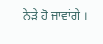ਨੇੜੇ ਹੋ ਜਾਵਾਂਗੇ ।